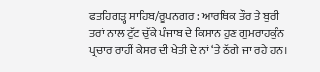ਫਤਹਿਗਡ਼੍ਹ ਸਾਹਿਬ/ਰੂਪਨਗਰ : ਆਰਥਿਕ ਤੌਰ ਤੇ ਬੁਰੀ ਤਰਾਂ ਨਾਲ ਟੁੱਟ ਚੁੱਕੇ ਪੰਜਾਬ ਦੇ ਕਿਸਾਨ ਹੁਣ ਗੁਮਰਾਹਕੁੰਨ ਪ੍ਰਚਾਰ ਰਾਹੀਂ ਕੇਸਰ ਦੀ ਖੇਤੀ ਦੇ ਨਾਂ ‘ਤੇ ਠੱਗੇ ਜਾ ਰਹੇ ਹਨ।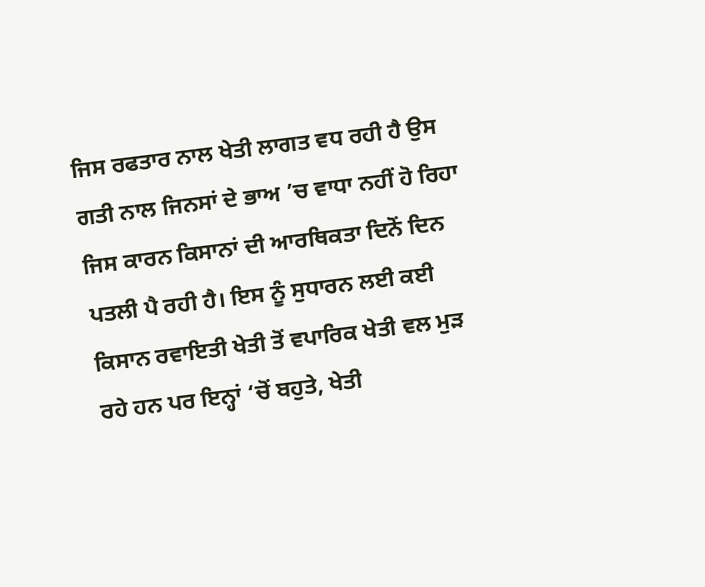ਜਿਸ ਰਫਤਾਰ ਨਾਲ ਖੇਤੀ ਲਾਗਤ ਵਧ ਰਹੀ ਹੈ ਉਸ ਗਤੀ ਨਾਲ ਜਿਨਸਾਂ ਦੇ ਭਾਅ ’ਚ ਵਾਧਾ ਨਹੀਂ ਹੋ ਰਿਹਾ ਜਿਸ ਕਾਰਨ ਕਿਸਾਨਾਂ ਦੀ ਆਰਥਿਕਤਾ ਦਿਨੋਂ ਦਿਨ ਪਤਲੀ ਪੈ ਰਹੀ ਹੈ। ਇਸ ਨੂੰ ਸੁਧਾਰਨ ਲਈ ਕਈ ਕਿਸਾਨ ਰਵਾਇਤੀ ਖੇਤੀ ਤੋਂ ਵਪਾਰਿਕ ਖੇਤੀ ਵਲ ਮੁਡ਼ ਰਹੇ ਹਨ ਪਰ ਇਨ੍ਹਾਂ ‘ਚੋਂ ਬਹੁਤੇ, ਖੇਤੀ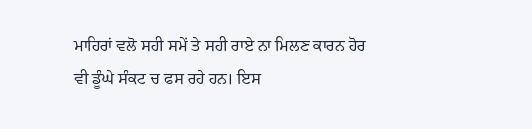ਮਾਹਿਰਾਂ ਵਲੋ ਸਹੀ ਸਮੇਂ ਤੇ ਸਹੀ ਰਾਏ ਨਾ ਮਿਲਣ ਕਾਰਨ ਹੋਰ ਵੀ ਡੂੰਘੇ ਸੰਕਟ ਚ ਫਸ ਰਹੇ ਹਨ। ਇਸ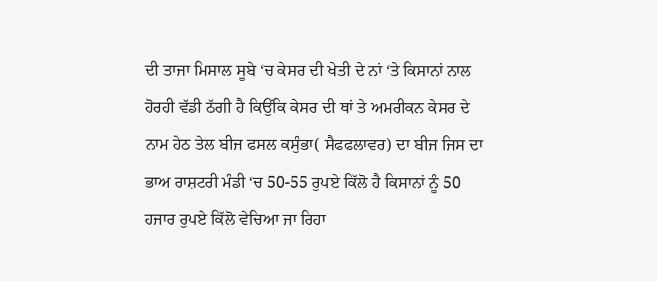ਦੀ ਤਾਜਾ ਮਿਸਾਲ ਸੂਬੇ ‘ਚ ਕੇਸਰ ਦੀ ਖੇਤੀ ਦੇ ਨਾਂ ‘ਤੇ ਕਿਸਾਨਾਂ ਨਾਲ ਹੋਰਹੀ ਵੱਡੀ ਠੱਗੀ ਹੈ ਕਿਉਂਕਿ ਕੇਸਰ ਦੀ ਥਾਂ ਤੇ ਅਮਰੀਕਨ ਕੇਸਰ ਦੇ ਨਾਮ ਹੇਠ ਤੇਲ ਬੀਜ ਫਸਲ ਕਸੁੰਭਾ( ਸੈਫਫਲਾਵਰ) ਦਾ ਬੀਜ ਜਿਸ ਦਾ ਭਾਅ ਰਾਸ਼ਟਰੀ ਮੰਡੀ ‘ਚ 50-55 ਰੁਪਏ ਕਿੱਲੋ ਹੈ ਕਿਸਾਨਾਂ ਨੂੰ 50 ਹਜਾਰ ਰੁਪਏ ਕਿੱਲੋ ਵੇਚਿਆ ਜਾ ਰਿਹਾ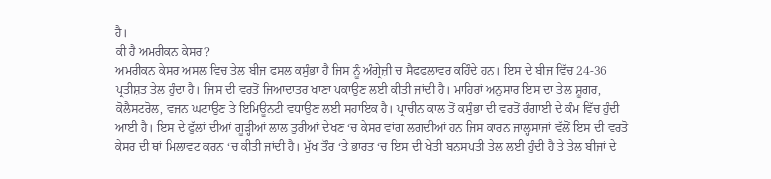ਹੈ।
ਕੀ ਹੈ ਅਮਰੀਕਨ ਕੇਸਰ?
ਅਮਰੀਕਨ ਕੇਸਰ ਅਸਲ ਵਿਚ ਤੇਲ ਬੀਜ ਫਸਲ ਕਸੁੰਭਾ ਹੈ ਜਿਸ ਨੂੰ ਅੰਗ੍ਰੇਜ਼ੀ ਚ ਸੈਫਫਲਾਵਰ ਕਹਿੰਦੇ ਹਨ। ਇਸ ਦੇ ਬੀਜ ਵਿੱਚ 24-36 ਪ੍ਰਤੀਸ਼ਤ ਤੇਲ ਹੁੰਦਾ ਹੈ। ਜਿਸ ਦੀ ਵਰਤੋਂ ਜਿਆਦਾਤਰ ਖਾਣਾ ਪਕਾਉਣ ਲਈ ਕੀਤੀ ਜਾਂਦੀ ਹੈ। ਮਾਹਿਰਾਂ ਅਨੁਸਾਰ ਇਸ ਦਾ ਤੇਲ ਸ਼ੂਗਰ, ਕੋਲੈਸਟਰੋਲ, ਵਜਨ ਘਟਾਉਣ ਤੇ ਇਮਿਊਨਟੀ ਵਧਾਉਣ ਲਈ ਸਹਾਇਕ ਹੈ। ਪ੍ਰਾਚੀਨ ਕਾਲ ਤੋਂ ਕਸੁੰਭਾ ਦੀ ਵਰਤੋਂ ਰੰਗਾਈ ਦੇ ਕੰਮ ਵਿੱਚ ਹੁੰਦੀ ਆਈ ਹੈ। ਇਸ ਦੇ ਫੁੱਲਾਂ ਦੀਆਂ ਗੂਡ਼੍ਹੀਆਂ ਲਾਲ ਤੁਰੀਆਂ ਦੇਖਣ ‘ਚ ਕੇਸਰ ਵਾਂਗ ਲਗਦੀਆਂ ਹਨ ਜਿਸ ਕਾਰਨ ਜਾਲ੍ਹਸਾਜਾਂ ਵੱਲੋਂ ਇਸ ਦੀ ਵਰਤੋ ਕੇਸਰ ਦੀ ਥਾਂ ਮਿਲਾਵਟ ਕਰਨ ‘ਚ ਕੀਤੀ ਜਾਂਦੀ ਹੈ। ਮੁੱਖ ਤੌਰ ‘ਤੇ ਭਾਰਤ ‘ਚ ਇਸ ਦੀ ਖੇਤੀ ਬਨਸਪਤੀ ਤੇਲ ਲਈ ਹੁੰਦੀ ਹੈ ਤੇ ਤੇਲ ਬੀਜਾਂ ਦੇ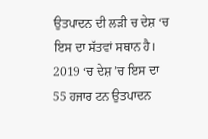ਉਤਪਾਦਨ ਦੀ ਲਡ਼ੀ ਚ ਦੇਸ਼ ‘ਚ ਇਸ ਦਾ ਸੱਤਵਾਂ ਸਥਾਨ ਹੈ। 2019 ‘ਚ ਦੇਸ਼ ’ਚ ਇਸ ਦਾ 55 ਹਜਾਰ ਟਨ ਉਤਪਾਦਨ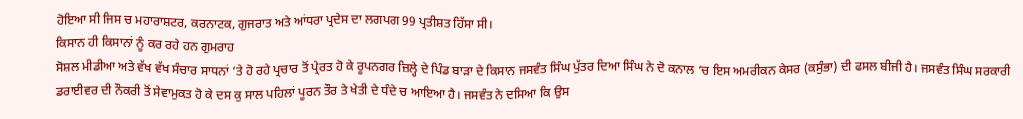ਹੋਇਆ ਸੀ ਜਿਸ ਚ ਮਹਾਰਾਸ਼ਟਰ, ਕਰਨਾਟਕ, ਗੁਜਰਾਤ ਅਤੇ ਆਂਧਰਾ ਪ੍ਰਦੇਸ ਦਾ ਲਗਪਗ 99 ਪ੍ਰਤੀਸ਼ਤ ਹਿੱਸਾ ਸੀ।
ਕਿਸਾਨ ਹੀ ਕਿਸਾਨਾਂ ਨੂੰ ਕਰ ਰਹੇ ਹਨ ਗੁਮਰਾਹ
ਸੋਸ਼ਲ ਮੀਡੀਆ ਅਤੇ ਵੱਖ ਵੱਖ ਸੰਚਾਰ ਸਾਧਨਾਂ ‘ਤੇ ਹੋ ਰਹੇ ਪ੍ਰਚਾਰ ਤੋਂ ਪ੍ਰੇਰਤ ਹੋ ਕੇ ਰੂਪਨਗਰ ਜ਼ਿਲ੍ਹੇ ਦੇ ਪਿੰਡ ਬਾਡ਼ਾ ਦੇ ਕਿਸਾਨ ਜਸਵੰਤ ਸਿੰਘ ਪੁੱਤਰ ਦਿਆ ਸਿੰਘ ਨੇ ਦੋ ਕਨਾਲ ‘ਚ ਇਸ ਅਮਰੀਕਨ ਕੇਸਰ (ਕਸੁੰਭਾ) ਦੀ ਫਸਲ ਬੀਜੀ ਹੈ। ਜਸਵੰਤ ਸਿੰਘ ਸਰਕਾਰੀ ਡਰਾਈਵਰ ਦੀ ਨੌਕਰੀ ਤੋਂ ਸੇਵਾਮੁਕਤ ਹੋ ਕੇ ਦਸ ਕੁ ਸਾਲ ਪਹਿਲਾਂ ਪੂਰਨ ਤੌਰ ਤੇ ਖੇਤੀ ਦੇ ਧੰਦੇ ਚ ਆਇਆ ਹੈ। ਜਸਵੰਤ ਨੇ ਦਸਿਆ ਕਿ ਉਸ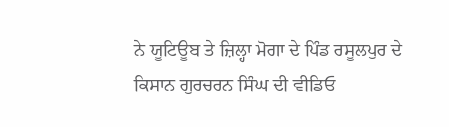ਨੇ ਯੂਟਿਊਬ ਤੇ ਜ਼ਿਲ੍ਹਾ ਮੋਗਾ ਦੇ ਪਿੰਡ ਰਸੂਲਪੁਰ ਦੇ ਕਿਸਾਨ ਗੁਰਚਰਨ ਸਿੰਘ ਦੀ ਵੀਡਿਓ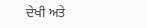ਦੇਖੀ ਅਤੇ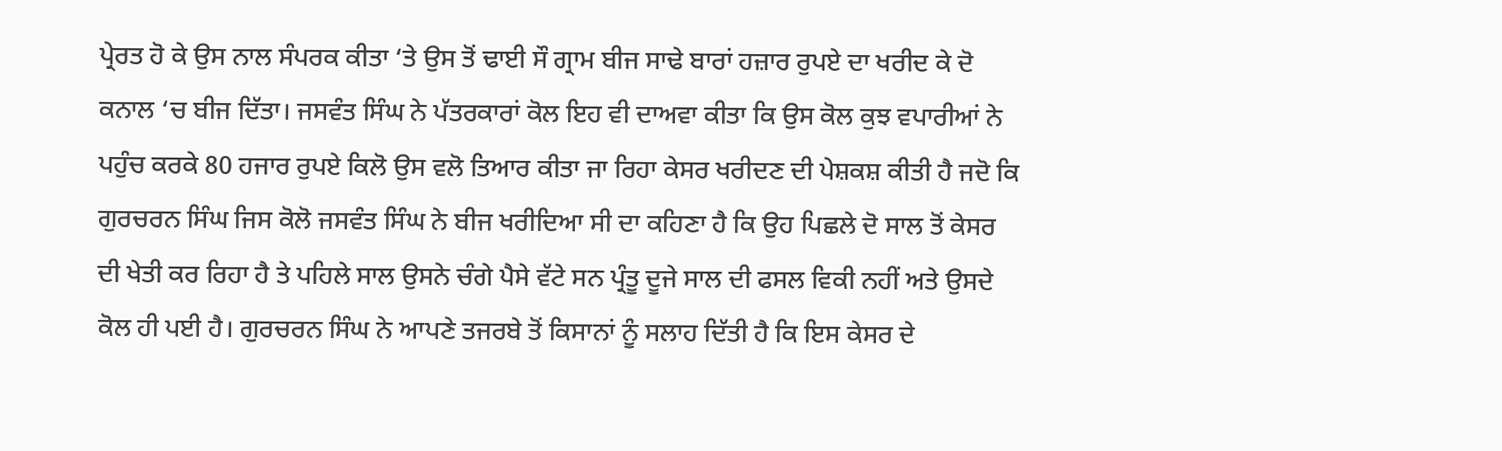ਪ੍ਰੇਰਤ ਹੋ ਕੇ ਉਸ ਨਾਲ ਸੰਪਰਕ ਕੀਤਾ ‘ਤੇ ਉਸ ਤੋਂ ਢਾਈ ਸੌ ਗ੍ਰਾਮ ਬੀਜ ਸਾਢੇ ਬਾਰਾਂ ਹਜ਼ਾਰ ਰੁਪਏ ਦਾ ਖਰੀਦ ਕੇ ਦੋ ਕਨਾਲ ‘ਚ ਬੀਜ ਦਿੱਤਾ। ਜਸਵੰਤ ਸਿੰਘ ਨੇ ਪੱਤਰਕਾਰਾਂ ਕੋਲ ਇਹ ਵੀ ਦਾਅਵਾ ਕੀਤਾ ਕਿ ਉਸ ਕੋਲ ਕੁਝ ਵਪਾਰੀਆਂ ਨੇ ਪਹੁੰਚ ਕਰਕੇ 80 ਹਜਾਰ ਰੁਪਏ ਕਿਲੋ ਉਸ ਵਲੋ ਤਿਆਰ ਕੀਤਾ ਜਾ ਰਿਹਾ ਕੇਸਰ ਖਰੀਦਣ ਦੀ ਪੇਸ਼ਕਸ਼ ਕੀਤੀ ਹੈ ਜਦੋ ਕਿ ਗੁਰਚਰਨ ਸਿੰਘ ਜਿਸ ਕੋਲੋ ਜਸਵੰਤ ਸਿੰਘ ਨੇ ਬੀਜ ਖਰੀਦਿਆ ਸੀ ਦਾ ਕਹਿਣਾ ਹੈ ਕਿ ਉਹ ਪਿਛਲੇ ਦੋ ਸਾਲ ਤੋਂ ਕੇਸਰ ਦੀ ਖੇਤੀ ਕਰ ਰਿਹਾ ਹੈ ਤੇ ਪਹਿਲੇ ਸਾਲ ਉਸਨੇ ਚੰਗੇ ਪੈਸੇ ਵੱਟੇ ਸਨ ਪ੍ਰੰਤੂ ਦੂਜੇ ਸਾਲ ਦੀ ਫਸਲ ਵਿਕੀ ਨਹੀਂ ਅਤੇ ਉਸਦੇ ਕੋਲ ਹੀ ਪਈ ਹੈ। ਗੁਰਚਰਨ ਸਿੰਘ ਨੇ ਆਪਣੇ ਤਜਰਬੇ ਤੋਂ ਕਿਸਾਨਾਂ ਨੂੰ ਸਲਾਹ ਦਿੱਤੀ ਹੈ ਕਿ ਇਸ ਕੇਸਰ ਦੇ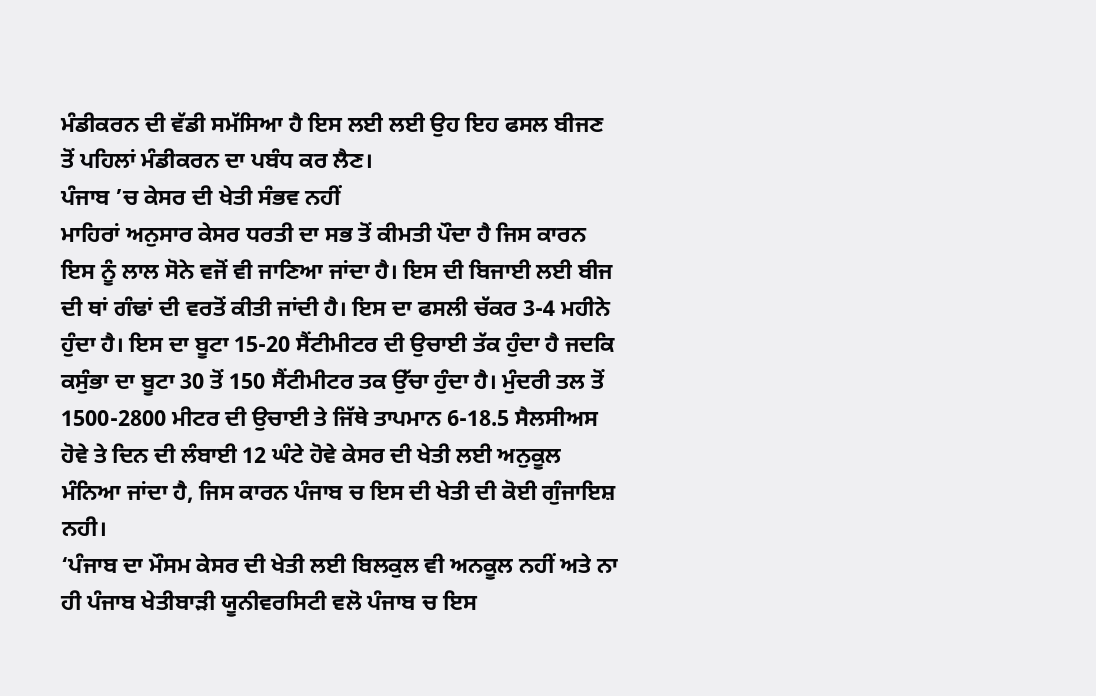ਮੰਡੀਕਰਨ ਦੀ ਵੱਡੀ ਸਮੱਸਿਆ ਹੈ ਇਸ ਲਈ ਲਈ ਉਹ ਇਹ ਫਸਲ ਬੀਜਣ ਤੋਂ ਪਹਿਲਾਂ ਮੰਡੀਕਰਨ ਦਾ ਪਬੰਧ ਕਰ ਲੈਣ।
ਪੰਜਾਬ ’ਚ ਕੇਸਰ ਦੀ ਖੇਤੀ ਸੰਭਵ ਨਹੀਂ
ਮਾਹਿਰਾਂ ਅਨੁਸਾਰ ਕੇਸਰ ਧਰਤੀ ਦਾ ਸਭ ਤੋਂ ਕੀਮਤੀ ਪੌਦਾ ਹੈ ਜਿਸ ਕਾਰਨ ਇਸ ਨੂੰ ਲਾਲ ਸੋਨੇ ਵਜੋਂ ਵੀ ਜਾਣਿਆ ਜਾਂਦਾ ਹੈ। ਇਸ ਦੀ ਬਿਜਾਈ ਲਈ ਬੀਜ ਦੀ ਥਾਂ ਗੰਢਾਂ ਦੀ ਵਰਤੋਂ ਕੀਤੀ ਜਾਂਦੀ ਹੈ। ਇਸ ਦਾ ਫਸਲੀ ਚੱਕਰ 3-4 ਮਹੀਨੇ ਹੁੰਦਾ ਹੈ। ਇਸ ਦਾ ਬੂਟਾ 15-20 ਸੈਂਟੀਮੀਟਰ ਦੀ ਉਚਾਈ ਤੱਕ ਹੁੰਦਾ ਹੈ ਜਦਕਿ ਕਸੁੰਭਾ ਦਾ ਬੂਟਾ 30 ਤੋਂ 150 ਸੈਂਟੀਮੀਟਰ ਤਕ ਉੱਚਾ ਹੁੰਦਾ ਹੈ। ਮੁੰਦਰੀ ਤਲ ਤੋਂ 1500-2800 ਮੀਟਰ ਦੀ ਉਚਾਈ ਤੇ ਜਿੱਥੇ ਤਾਪਮਾਨ 6-18.5 ਸੈਲਸੀਅਸ ਹੋਵੇ ਤੇ ਦਿਨ ਦੀ ਲੰਬਾਈ 12 ਘੰਟੇ ਹੋਵੇ ਕੇਸਰ ਦੀ ਖੇਤੀ ਲਈ ਅਨੁਕੂਲ ਮੰਨਿਆ ਜਾਂਦਾ ਹੈ, ਜਿਸ ਕਾਰਨ ਪੰਜਾਬ ਚ ਇਸ ਦੀ ਖੇਤੀ ਦੀ ਕੋਈ ਗੁੰਜਾਇਸ਼ ਨਹੀ।
‘ਪੰਜਾਬ ਦਾ ਮੌਸਮ ਕੇਸਰ ਦੀ ਖੇਤੀ ਲਈ ਬਿਲਕੁਲ ਵੀ ਅਨਕੂਲ ਨਹੀਂ ਅਤੇ ਨਾ ਹੀ ਪੰਜਾਬ ਖੇਤੀਬਾਡ਼ੀ ਯੂਨੀਵਰਸਿਟੀ ਵਲੋ ਪੰਜਾਬ ਚ ਇਸ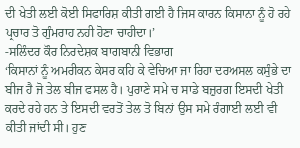ਦੀ ਖੇਤੀ ਲਈ ਕੋਈ ਸਿਫਾਰਿਸ਼ ਕੀਤੀ ਗਈ ਹੈ ਜਿਸ ਕਾਰਨ ਕਿਸਾਨਾ ਨੂੰ ਹੋ ਰਹੇ ਪ੍ਰਚਾਰ ਤੋ ਗੁੰਮਰਾਹ ਨਹੀ ਹੋਣਾ ਚਾਹੀਦਾ।’
-ਸਲਿੰਦਰ ਕੌਰ ਨਿਰਦੇਸ਼ਕ ਬਾਗਬਾਨੀ ਵਿਭਾਗ
‘ਕਿਸਾਨਾਂ ਨੂੰ ਅਮਰੀਕਨ ਕੇਸਰ ਕਹਿ ਕੇ ਵੇਚਿਆ ਜਾ ਰਿਹਾ ਦਰਅਸਲ ਕਸੁੰਭੇ ਦਾ ਬੀਜ ਹੈ ਜੋ ਤੇਲ ਬੀਜ ਫਸਲ ਹੈ। ਪੁਰਾਣੇ ਸਮੇ ਚ ਸਾਡੇ ਬਜ਼ੁਰਗ ਇਸਦੀ ਖੇਤੀ ਕਰਦੇ ਰਹੇ ਹਨ ਤੇ ਇਸਦੀ ਵਰਤੋਂ ਤੇਲ ਤੋ ਬਿਨਾਂ ਉਸ ਸਮੇ ਰੰਗਾਈ ਲਈ ਵੀ ਕੀਤੀ ਜਾਂਦੀ ਸੀ। ਹੁਣ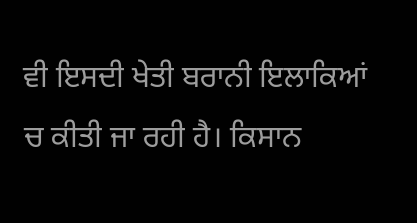ਵੀ ਇਸਦੀ ਖੇਤੀ ਬਰਾਨੀ ਇਲਾਕਿਆਂ ਚ ਕੀਤੀ ਜਾ ਰਹੀ ਹੈ। ਕਿਸਾਨ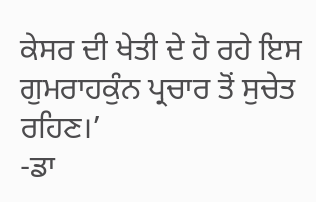ਕੇਸਰ ਦੀ ਖੇਤੀ ਦੇ ਹੋ ਰਹੇ ਇਸ ਗੁਮਰਾਹਕੁੰਨ ਪ੍ਰਚਾਰ ਤੋਂ ਸੁਚੇਤ ਰਹਿਣ।’
-ਡਾ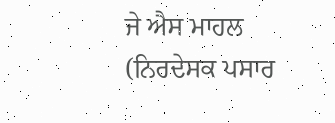ਜੇ ਐਸ ਮਾਹਲ (ਨਿਰਦੇਸਕ ਪਸਾਰ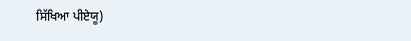ਸਿੱਖਿਆ ਪੀਏਯੂ)